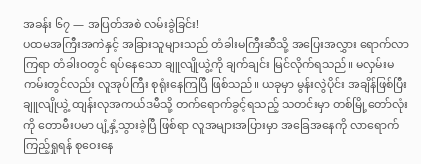အခန်း ၆၇ — အပြတ်အစဲ လမ်းခွဲခြင်း!
ပထမအကြီးအကဲနှင့် အခြားသူများသည် တံခါးမကြီးဆီသို့ အပြေးအလွှား ရောက်လာကြရာ တံခါးဝတွင် ရပ်နေသော ချူလျိုယွဲ့ကို ချက်ချင်း မြင်လိုက်ရသည်။ မလှမ်းမကမ်းတွင်လည်း လူအုပ်ကြီး စုရုံးနေကြပြီ ဖြစ်သည်။ ယခုမှာ မွန်းလွဲပိုင်း အချိန်ဖြစ်ပြီး ချူလျိုယွဲ့ ထျန်းလုအကယ်ဒမီသို့ တက်ရောက်ခွင့်ရသည့် သတင်းမှာ တစ်မြို့တော်လုံးကို တောမီးပမာ ပျံ့နှံ့သွားခဲ့ပြီ ဖြစ်ရာ လူအများအပြားမှာ အခြေအနေကို လာရောက်ကြည့်ရှုရန် စုဝေးနေ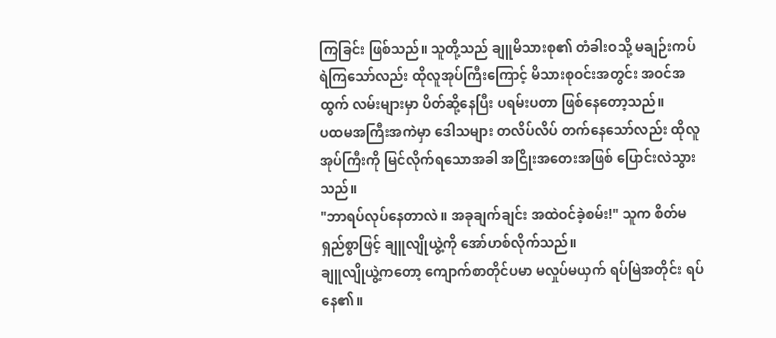ကြခြင်း ဖြစ်သည်။ သူတို့သည် ချူမိသားစု၏ တံခါးဝသို့ မချဉ်းကပ်ရဲကြသော်လည်း ထိုလူအုပ်ကြီးကြောင့် မိသားစုဝင်းအတွင်း အဝင်အထွက် လမ်းများမှာ ပိတ်ဆို့နေပြီး ပရမ်းပတာ ဖြစ်နေတော့သည်။
ပထမအကြီးအကဲမှာ ဒေါသများ တလိပ်လိပ် တက်နေသော်လည်း ထိုလူအုပ်ကြီးကို မြင်လိုက်ရသောအခါ အငြိုးအတေးအဖြစ် ပြောင်းလဲသွားသည်။
"ဘာရပ်လုပ်နေတာလဲ။ အခုချက်ချင်း အထဲဝင်ခဲ့စမ်း!" သူက စိတ်မရှည်စွာဖြင့် ချူလျိုယွဲ့ကို အော်ဟစ်လိုက်သည်။
ချူလျိုယွဲ့ကတော့ ကျောက်စာတိုင်ပမာ မလှုပ်မယှက် ရပ်မြဲအတိုင်း ရပ်နေ၏။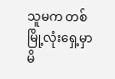သူမက တစ်မြို့လုံးရှေ့မှာ မိ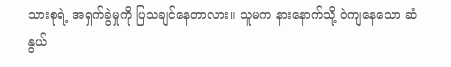သားစုရဲ့ အရှက်ခွဲမှုကို ပြသချင်နေတာလား။ သူမက နားနောက်သို့ ဝဲကျနေသော ဆံနွယ်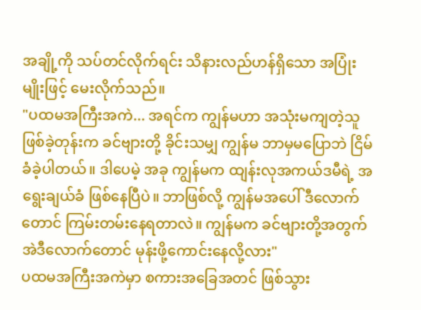အချို့ကို သပ်တင်လိုက်ရင်း သိနားလည်ဟန်ရှိသော အပြုံးမျိုးဖြင့် မေးလိုက်သည်။
"ပထမအကြီးအကဲ... အရင်က ကျွန်မဟာ အသုံးမကျတဲ့သူ ဖြစ်ခဲ့တုန်းက ခင်ဗျားတို့ ခိုင်းသမျှ ကျွန်မ ဘာမှမပြောဘဲ ငြိမ်ခံခဲ့ပါတယ်။ ဒါပေမဲ့ အခု ကျွန်မက ထျန်းလုအကယ်ဒမီရဲ့ အရွေးချယ်ခံ ဖြစ်နေပြီပဲ။ ဘာဖြစ်လို့ ကျွန်မအပေါ် ဒီလောက်တောင် ကြမ်းတမ်းနေရတာလဲ။ ကျွန်မက ခင်ဗျားတို့အတွက် အဲဒီလောက်တောင် မုန်းဖို့ကောင်းနေလို့လား"
ပထမအကြီးအကဲမှာ စကားအခြေအတင် ဖြစ်သွား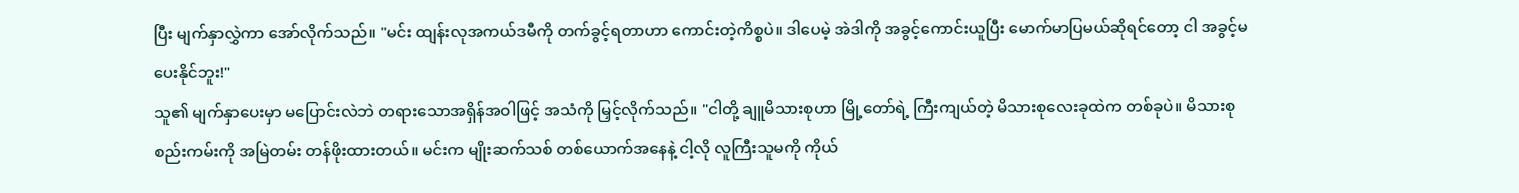ပြီး မျက်နှာလွှဲကာ အော်လိုက်သည်။ "မင်း ထျန်းလုအကယ်ဒမီကို တက်ခွင့်ရတာဟာ ကောင်းတဲ့ကိစ္စပဲ။ ဒါပေမဲ့ အဲဒါကို အခွင့်ကောင်းယူပြီး မောက်မာပြမယ်ဆိုရင်တော့ ငါ အခွင့်မပေးနိုင်ဘူး!"
သူ၏ မျက်နှာပေးမှာ မပြောင်းလဲဘဲ တရားသောအရှိန်အဝါဖြင့် အသံကို မြှင့်လိုက်သည်။ "ငါတို့ ချူမိသားစုဟာ မြို့တော်ရဲ့ ကြီးကျယ်တဲ့ မိသားစုလေးခုထဲက တစ်ခုပဲ။ မိသားစုစည်းကမ်းကို အမြဲတမ်း တန်ဖိုးထားတယ်။ မင်းက မျိုးဆက်သစ် တစ်ယောက်အနေနဲ့ ငါ့လို လူကြီးသူမကို ကိုယ်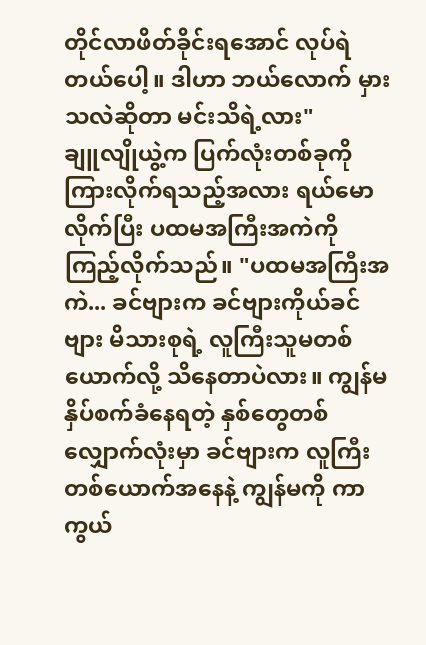တိုင်လာဖိတ်ခိုင်းရအောင် လုပ်ရဲတယ်ပေါ့။ ဒါဟာ ဘယ်လောက် မှားသလဲဆိုတာ မင်းသိရဲ့လား"
ချူလျိုယွဲ့က ပြက်လုံးတစ်ခုကို ကြားလိုက်ရသည့်အလား ရယ်မောလိုက်ပြီး ပထမအကြီးအကဲကို ကြည့်လိုက်သည်။ "ပထမအကြီးအကဲ... ခင်ဗျားက ခင်ဗျားကိုယ်ခင်ဗျား မိသားစုရဲ့ လူကြီးသူမတစ်ယောက်လို့ သိနေတာပဲလား။ ကျွန်မ နှိပ်စက်ခံနေရတဲ့ နှစ်တွေတစ်လျှောက်လုံးမှာ ခင်ဗျားက လူကြီးတစ်ယောက်အနေနဲ့ ကျွန်မကို ကာကွယ်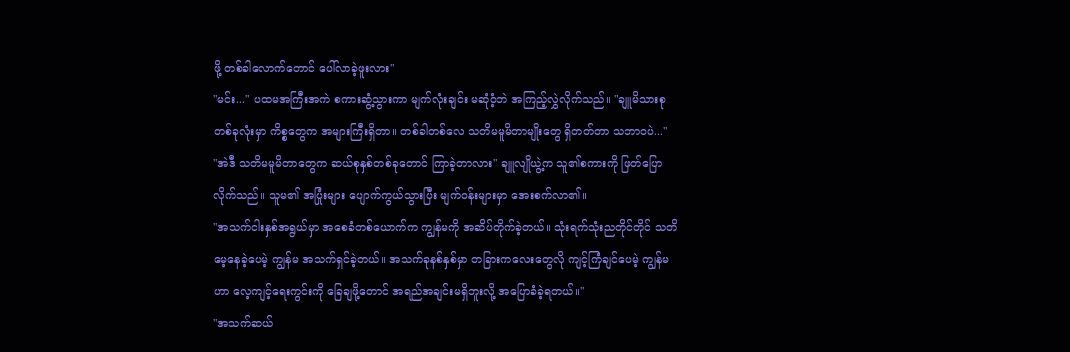ဖို့ တစ်ခါလောက်တောင် ပေါ်လာခဲ့ဖူးလား"
"မင်း..." ပထမအကြီးအကဲ စကားဆွံ့သွားကာ မျက်လုံးချင်း မဆုံဝံ့ဘဲ အကြည့်လွှဲလိုက်သည်။ "ချူမိသားစု တစ်ခုလုံးမှာ ကိစ္စတွေက အများကြီးရှိတာ။ တစ်ခါတစ်လေ သတိမမူမိတာမျိုးတွေ ရှိတတ်တာ သဘာဝပဲ..."
"အဲဒီ သတိမမူမိတာတွေက ဆယ်စုနှစ်တစ်ခုတောင် ကြာခဲ့တာလား" ချူလျိုယွဲ့က သူ၏စကားကို ဖြတ်ပြောလိုက်သည်။ သူမ၏ အပြုံးများ ပျောက်ကွယ်သွားပြီး မျက်ဝန်းများမှာ အေးစက်လာ၏။
"အသက်ငါးနှစ်အရွယ်မှာ အစေခံတစ်ယောက်က ကျွန်မကို အဆိပ်တိုက်ခဲ့တယ်။ သုံးရက်သုံးညတိုင်တိုင် သတိမေ့နေခဲ့ပေမဲ့ ကျွန်မ အသက်ရှင်ခဲ့တယ်။ အသက်ခုနစ်နှစ်မှာ တခြားကလေးတွေလို ကျင့်ကြံချင်ပေမဲ့ ကျွန်မဟာ လေ့ကျင့်ရေးကွင်းကို ခြေချဖို့တောင် အရည်အချင်းမရှိဘူးလို့ အပြောခံခဲ့ရတယ်။"
"အသက်ဆယ်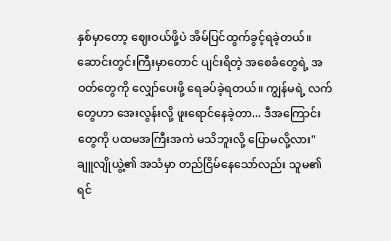နှစ်မှာတော့ ဈေးဝယ်ဖို့ပဲ အိမ်ပြင်ထွက်ခွင့်ရခဲ့တယ်။ ဆောင်းတွင်းကြီးမှာတောင် ပျင်းရိတဲ့ အစေခံတွေရဲ့ အဝတ်တွေကို လျှော်ပေးဖို့ ရေခပ်ခဲ့ရတယ်။ ကျွန်မရဲ့ လက်တွေဟာ အေးလွန်းလို့ ဖူးရောင်နေခဲ့တာ... ဒီအကြောင်းတွေကို ပထမအကြီးအကဲ မသိဘူးလို့ ပြောမလို့လား"
ချူလျိုယွဲ့၏ အသံမှာ တည်ငြိမ်နေသော်လည်း သူမ၏ ရင်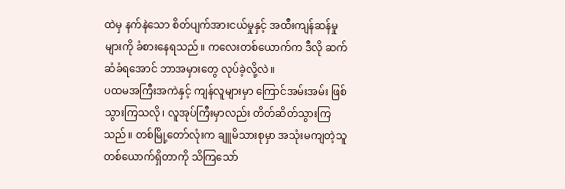ထဲမှ နက်နဲသော စိတ်ပျက်အားငယ်မှုနှင့် အထီးကျန်ဆန်မှုများကို ခံစားနေရသည်။ ကလေးတစ်ယောက်က ဒီလို ဆက်ဆံခံရအောင် ဘာအမှားတွေ လုပ်ခဲ့လို့လဲ။
ပထမအကြီးအကဲနှင့် ကျန်လူများမှာ ကြောင်အမ်းအမ်း ဖြစ်သွားကြသလို၊ လူအုပ်ကြီးမှာလည်း တိတ်ဆိတ်သွားကြသည်။ တစ်မြို့တော်လုံးက ချူမိသားစုမှာ အသုံးမကျတဲ့သူ တစ်ယောက်ရှိတာကို သိကြသော်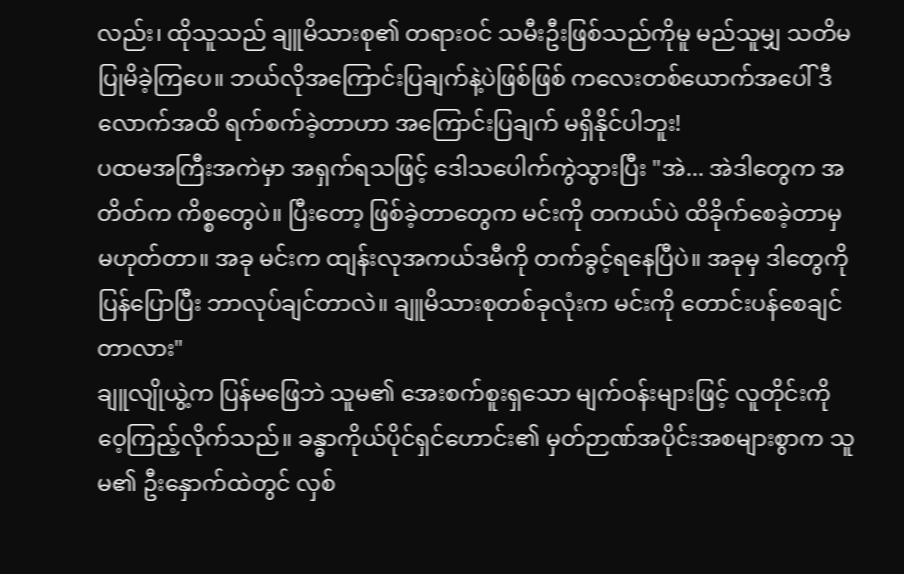လည်း၊ ထိုသူသည် ချူမိသားစု၏ တရားဝင် သမီးဦးဖြစ်သည်ကိုမူ မည်သူမျှ သတိမပြုမိခဲ့ကြပေ။ ဘယ်လိုအကြောင်းပြချက်နဲ့ပဲဖြစ်ဖြစ် ကလေးတစ်ယောက်အပေါ် ဒီလောက်အထိ ရက်စက်ခဲ့တာဟာ အကြောင်းပြချက် မရှိနိုင်ပါဘူး!
ပထမအကြီးအကဲမှာ အရှက်ရသဖြင့် ဒေါသပေါက်ကွဲသွားပြီး "အဲ... အဲဒါတွေက အတိတ်က ကိစ္စတွေပဲ။ ပြီးတော့ ဖြစ်ခဲ့တာတွေက မင်းကို တကယ်ပဲ ထိခိုက်စေခဲ့တာမှ မဟုတ်တာ။ အခု မင်းက ထျန်းလုအကယ်ဒမီကို တက်ခွင့်ရနေပြီပဲ။ အခုမှ ဒါတွေကို ပြန်ပြောပြီး ဘာလုပ်ချင်တာလဲ။ ချူမိသားစုတစ်ခုလုံးက မင်းကို တောင်းပန်စေချင်တာလား"
ချူလျိုယွဲ့က ပြန်မဖြေဘဲ သူမ၏ အေးစက်စူးရှသော မျက်ဝန်းများဖြင့် လူတိုင်းကို ဝေ့ကြည့်လိုက်သည်။ ခန္ဓာကိုယ်ပိုင်ရှင်ဟောင်း၏ မှတ်ဉာဏ်အပိုင်းအစများစွာက သူမ၏ ဦးနှောက်ထဲတွင် လှစ်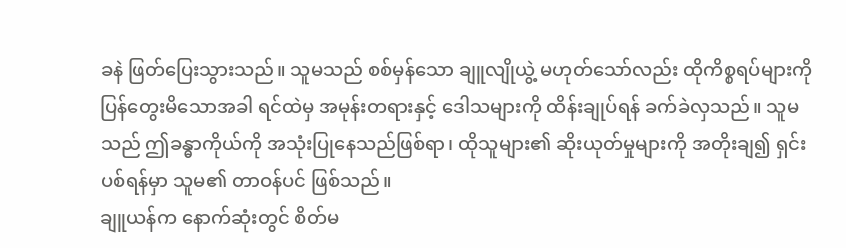ခနဲ ဖြတ်ပြေးသွားသည်။ သူမသည် စစ်မှန်သော ချူလျိုယွဲ့ မဟုတ်သော်လည်း ထိုကိစ္စရပ်များကို ပြန်တွေးမိသောအခါ ရင်ထဲမှ အမုန်းတရားနှင့် ဒေါသများကို ထိန်းချုပ်ရန် ခက်ခဲလှသည်။ သူမသည် ဤခန္ဓာကိုယ်ကို အသုံးပြုနေသည်ဖြစ်ရာ၊ ထိုသူများ၏ ဆိုးယုတ်မှုများကို အတိုးချ၍ ရှင်းပစ်ရန်မှာ သူမ၏ တာဝန်ပင် ဖြစ်သည်။
ချူယန်က နောက်ဆုံးတွင် စိတ်မ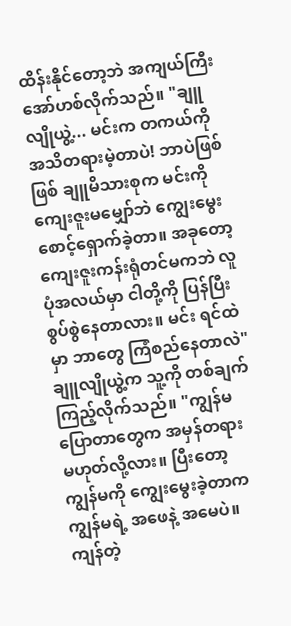ထိန်းနိုင်တော့ဘဲ အကျယ်ကြီး အော်ဟစ်လိုက်သည်။ "ချူလျိုယွဲ့... မင်းက တကယ်ကို အသိတရားမဲ့တာပဲ! ဘာပဲဖြစ်ဖြစ် ချူမိသားစုက မင်းကို ကျေးဇူးမမျှော်ဘဲ ကျွေးမွေးစောင့်ရှောက်ခဲ့တာ။ အခုတော့ ကျေးဇူးကန်းရုံတင်မကဘဲ လူပုံအလယ်မှာ ငါတို့ကို ပြန်ပြီး စွပ်စွဲနေတာလား။ မင်း ရင်ထဲမှာ ဘာတွေ ကြံစည်နေတာလဲ"
ချူလျိုယွဲ့က သူ့ကို တစ်ချက်ကြည့်လိုက်သည်။ "ကျွန်မ ပြောတာတွေက အမှန်တရား မဟုတ်လို့လား။ ပြီးတော့ ကျွန်မကို ကျွေးမွေးခဲ့တာက ကျွန်မရဲ့ အဖေနဲ့ အမေပဲ။ ကျန်တဲ့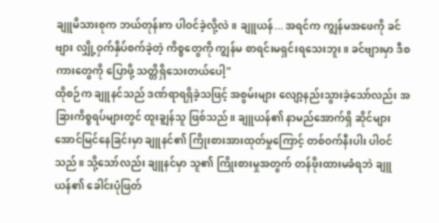ချူမိသားစုက ဘယ်တုန်းက ပါဝင်ခဲ့လို့လဲ။ ချူယန်... အရင်က ကျွန်မအဖေကို ခင်ဗျား လျှို့ဝှက်နှိပ်စက်ခဲ့တဲ့ ကိစ္စတွေကို ကျွန်မ စာရင်းမရှင်းရသေးဘူး။ ခင်ဗျားမှာ ဒီစကားတွေကို ပြောဖို့ သတ္တိရှိသေးတယ်ပေါ့"
ထိုစဉ်က ချူနင်သည် ဒဏ်ရာရရှိခဲ့သဖြင့် အစွမ်းများ လျော့နည်းသွားခဲ့သော်လည်း အခြားကိစ္စရပ်များတွင် ထူးချွန်သူ ဖြစ်သည်။ ချူယန်၏ နာမည်အောက်ရှိ ဆိုင်များ အောင်မြင်နေခြင်းမှာ ချူနင်၏ ကြိုးစားအားထုတ်မှုကြောင့် တစ်ဝက်နီးပါး ပါဝင်သည်။ သို့သော်လည်း ချူနင်မှာ သူ၏ ကြိုးစားမှုအတွက် တန်ဖိုးထားမခံရဘဲ ချူယန်၏ ခေါင်းပုံဖြတ်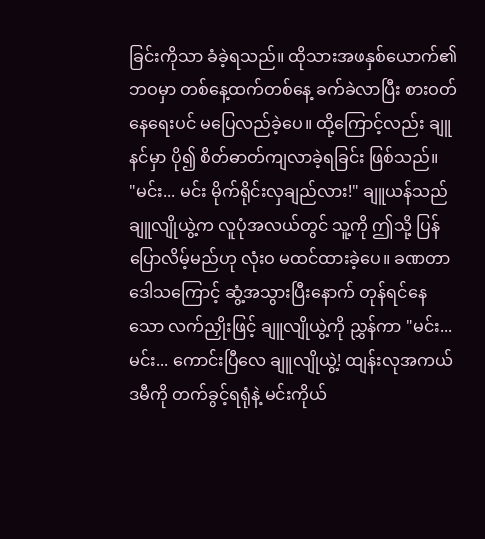ခြင်းကိုသာ ခံခဲ့ရသည်။ ထိုသားအဖနှစ်ယောက်၏ ဘဝမှာ တစ်နေ့ထက်တစ်နေ့ ခက်ခဲလာပြီး စားဝတ်နေရေးပင် မပြေလည်ခဲ့ပေ။ ထို့ကြောင့်လည်း ချူနင်မှာ ပို၍ စိတ်ဓာတ်ကျလာခဲ့ရခြင်း ဖြစ်သည်။
"မင်း... မင်း မိုက်ရိုင်းလှချည်လား!" ချူယန်သည် ချူလျိုယွဲ့က လူပုံအလယ်တွင် သူ့ကို ဤသို့ ပြန်ပြောလိမ့်မည်ဟု လုံးဝ မထင်ထားခဲ့ပေ။ ခဏတာ ဒေါသကြောင့် ဆွံ့အသွားပြီးနောက် တုန်ရင်နေသော လက်ညှိုးဖြင့် ချူလျိုယွဲ့ကို ညွှန်ကာ "မင်း... မင်း... ကောင်းပြီလေ ချူလျိုယွဲ့! ထျန်းလုအကယ်ဒမီကို တက်ခွင့်ရရုံနဲ့ မင်းကိုယ်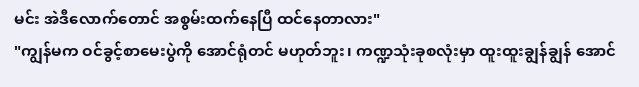မင်း အဲဒီလောက်တောင် အစွမ်းထက်နေပြီ ထင်နေတာလား"
"ကျွန်မက ဝင်ခွင့်စာမေးပွဲကို အောင်ရုံတင် မဟုတ်ဘူး၊ ကဏ္ဍသုံးခုစလုံးမှာ ထူးထူးချွန်ချွန် အောင်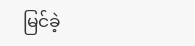မြင်ခဲ့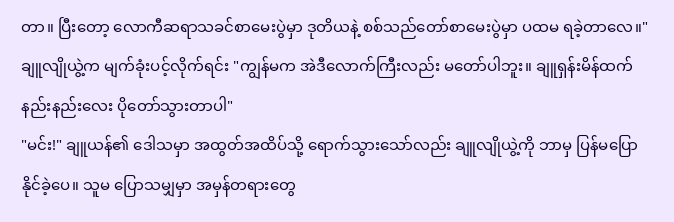တာ။ ပြီးတော့ လောကီဆရာသခင်စာမေးပွဲမှာ ဒုတိယနဲ့ စစ်သည်တော်စာမေးပွဲမှာ ပထမ ရခဲ့တာလေ။" ချူလျိုယွဲ့က မျက်ခုံးပင့်လိုက်ရင်း "ကျွန်မက အဲဒီလောက်ကြီးလည်း မတော်ပါဘူး။ ချူရှန်းမိန်ထက် နည်းနည်းလေး ပိုတော်သွားတာပါ"
"မင်း!" ချူယန်၏ ဒေါသမှာ အထွတ်အထိပ်သို့ ရောက်သွားသော်လည်း ချူလျိုယွဲ့ကို ဘာမှ ပြန်မပြောနိုင်ခဲ့ပေ။ သူမ ပြောသမျှမှာ အမှန်တရားတွေ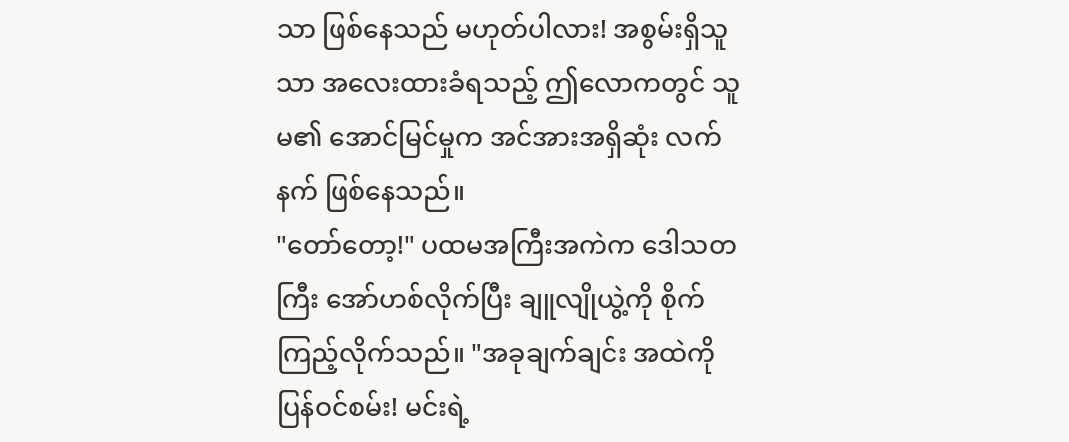သာ ဖြစ်နေသည် မဟုတ်ပါလား! အစွမ်းရှိသူသာ အလေးထားခံရသည့် ဤလောကတွင် သူမ၏ အောင်မြင်မှုက အင်အားအရှိဆုံး လက်နက် ဖြစ်နေသည်။
"တော်တော့!" ပထမအကြီးအကဲက ဒေါသတကြီး အော်ဟစ်လိုက်ပြီး ချူလျိုယွဲ့ကို စိုက်ကြည့်လိုက်သည်။ "အခုချက်ချင်း အထဲကို ပြန်ဝင်စမ်း! မင်းရဲ့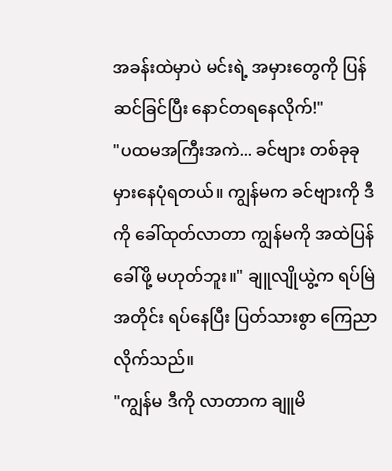အခန်းထဲမှာပဲ မင်းရဲ့ အမှားတွေကို ပြန်ဆင်ခြင်ပြီး နောင်တရနေလိုက်!"
"ပထမအကြီးအကဲ... ခင်ဗျား တစ်ခုခု မှားနေပုံရတယ်။ ကျွန်မက ခင်ဗျားကို ဒီကို ခေါ်ထုတ်လာတာ ကျွန်မကို အထဲပြန်ခေါ်ဖို့ မဟုတ်ဘူး။" ချူလျိုယွဲ့က ရပ်မြဲအတိုင်း ရပ်နေပြီး ပြတ်သားစွာ ကြေညာလိုက်သည်။
"ကျွန်မ ဒီကို လာတာက ချူမိ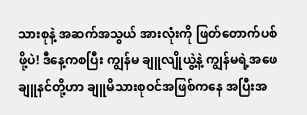သားစုနဲ့ အဆက်အသွယ် အားလုံးကို ဖြတ်တောက်ပစ်ဖို့ပဲ! ဒီနေ့ကစပြီး ကျွန်မ ချူလျိုယွဲ့နဲ့ ကျွန်မရဲ့အဖေ ချူနင်တို့ဟာ ချူမိသားစုဝင်အဖြစ်ကနေ အပြီးအ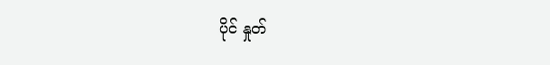ပိုင် နှုတ်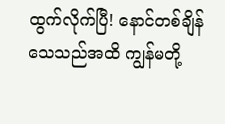ထွက်လိုက်ပြီ! နောင်တစ်ချိန် သေသည်အထိ ကျွန်မတို့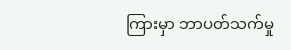ကြားမှာ ဘာပတ်သက်မှု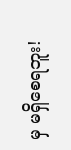မှ မရှိစေရဘူး!